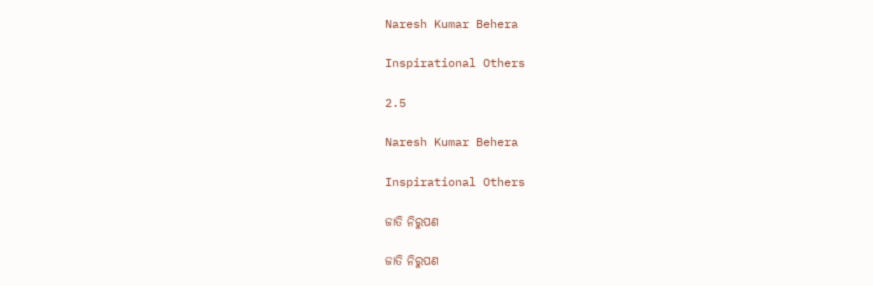Naresh Kumar Behera

Inspirational Others

2.5

Naresh Kumar Behera

Inspirational Others

ଜାତି ନିରୁପଣ

ଜାତି ନିରୁପଣ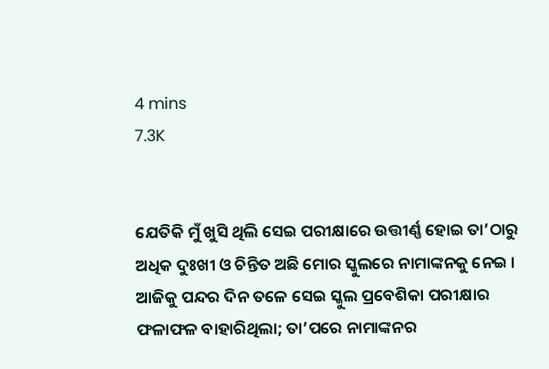4 mins
7.3K


ଯେତିକି ମୁଁ ଖୁସି ଥିଲି ସେଇ ପରୀକ୍ଷାରେ ଉତ୍ତୀର୍ଣ୍ଣ ହୋଇ ତା’ଠାରୁ ଅଧିକ ଦୁଃଖୀ ଓ ଚିନ୍ତିତ ଅଛି ମୋର ସ୍କୁଲରେ ନାମାଙ୍କନକୁ ନେଇ । ଆଜିକୁ ପନ୍ଦର ଦିନ ତଳେ ସେଇ ସ୍କୁଲ ପ୍ରବେଶିକା ପରୀକ୍ଷାର ଫଳାଫଳ ବାହାରିଥିଲା; ତା’ପରେ ନାମାଙ୍କନର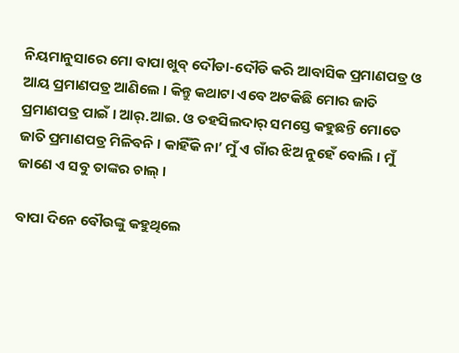ନିୟମାନୁସାରେ ମୋ ବାପା ଖୁବ୍ ଦୌଡା-ଦୌଡି କରି ଆବାସିକ ପ୍ରମାଣପତ୍ର ଓ ଆୟ ପ୍ରମାଣପତ୍ର ଆଣିଲେ । କିନ୍ତୁ କଥାଟା ଏବେ ଅଟକିଛି ମୋର ଜାତି ପ୍ରମାଣପତ୍ର ପାଇଁ । ଆର୍.ଆଇ. ଓ ତହସିଲଦାର୍ ସମସ୍ତେ କହୁଛନ୍ତି ମୋତେ ଜାତି ପ୍ରମାଣପତ୍ର ମିଳିବନି । କାହିଁକି ନା’ ମୁଁ ଏ ଗାଁର ଝିଅ ନୁହେଁ ବୋଲି । ମୁଁ ଜାଣେ ଏ ସବୁ ତାଙ୍କର ଚାଲ୍ ।

ବାପା ଦିନେ ବୌଉଙ୍କୁ କହୁଥିଲେ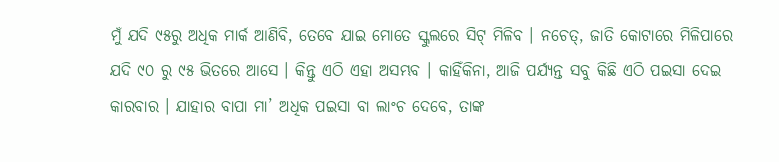ମୁଁ ଯଦି ୯୫ରୁ ଅଧିକ ମାର୍କ ଆଣିବି, ତେବେ ଯାଇ ମୋତେ ସ୍କୁଲରେ ସିଟ୍ ମିଳିବ । ନଚେତ୍, ଜାତି କୋଟାରେ ମିଳିପାରେ ଯଦି ୯୦ ରୁ ୯୫ ଭିତରେ ଆସେ । କିନ୍ତୁ ଏଠି ଏହା ଅସମ୍ଭବ । କାହିଁକିନା, ଆଜି ପର୍ଯ୍ୟନ୍ତ ସବୁ କିଛି ଏଠି ପଇସା ଦେଇ କାରବାର । ଯାହାର ବାପା ମା’ ଅଧିକ ପଇସା ବା ଲାଂଚ ଦେବେ, ତାଙ୍କ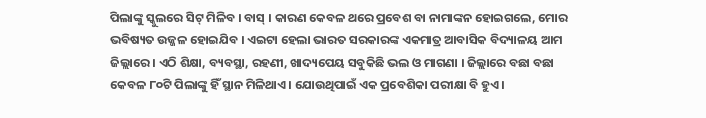ପିଲାଙ୍କୁ ସ୍କୁଲରେ ସିଟ୍ ମିଳିବ । ବାସ୍ । କାରଣ କେବଳ ଥରେ ପ୍ରବେଶ ବା ନାମାଙ୍କନ ହୋଇଗଲେ, ମୋର ଭବିଷ୍ୟତ ଉଜ୍ଜଳ ହୋଇଯିବ । ଏଇଟା ହେଲା ଭାରତ ସରକାରଙ୍କ ଏକମାତ୍ର ଆବାସିକ ବିଦ୍ୟାଳୟ ଆମ ଜିଲ୍ଲାରେ । ଏଠି ଶିକ୍ଷା, ବ୍ୟବସ୍ଥା, ରହଣୀ, ଖାଦ୍ୟପେୟ ସବୁକିଛି ଭଲ ଓ ମାଗଣା । ଜିଲ୍ଲାରେ ବଛା ବଛା କେବଳ ୮୦ଟି ପିଲାଙ୍କୁ ହିଁ ସ୍ଥାନ ମିଳିଥାଏ । ଯୋଉଥିପାଇଁ ଏକ ପ୍ରବେଶିକା ପରୀକ୍ଷା ବି ହୁଏ ।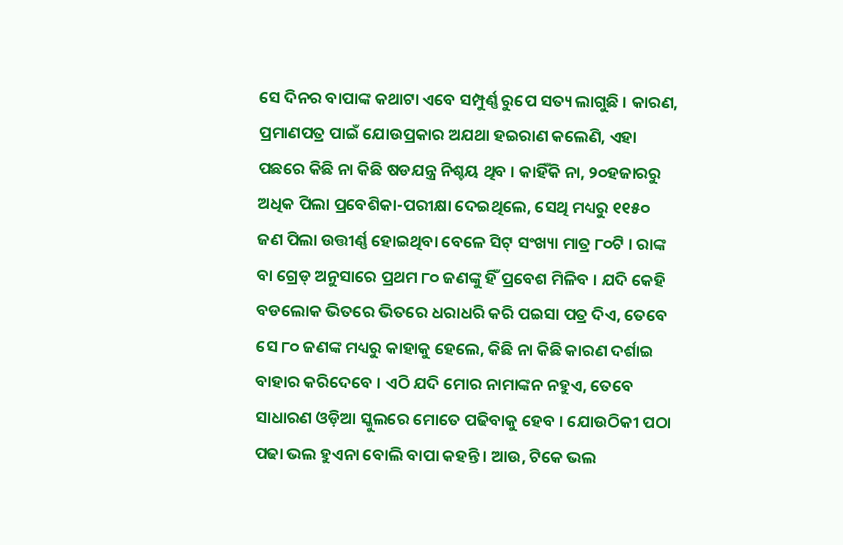ସେ ଦିନର ବାପାଙ୍କ କଥାଟା ଏବେ ସମ୍ପୁର୍ଣ୍ଣ ରୁପେ ସତ୍ୟ ଲାଗୁଛି । କାରଣ, ପ୍ରମାଣପତ୍ର ପାଇଁ ଯୋଉପ୍ରକାର ଅଯଥା ହଇରାଣ କଲେଣି, ଏହା ପଛରେ କିଛି ନା କିଛି ଷଡଯନ୍ତ୍ର ନିଶ୍ଚୟ ଥିବ । କାହିଁକି ନା, ୨୦ହଜାରରୁ ଅଧିକ ପିଲା ପ୍ରବେଶିକା-ପରୀକ୍ଷା ଦେଇଥିଲେ, ସେଥି ମଧ୍ୟରୁ ୧୧୫୦ ଜଣ ପିଲା ଉତ୍ତୀର୍ଣ୍ଣ ହୋଇଥିବା ବେଳେ ସିଟ୍ ସଂଖ୍ୟା ମାତ୍ର ୮୦ଟି । ରାଙ୍କ ବା ଗ୍ରେଡ୍ ଅନୁସାରେ ପ୍ରଥମ ୮୦ ଜଣଙ୍କୁ ହିଁ ପ୍ରବେଶ ମିଳିବ । ଯଦି କେହି ବଡଲୋକ ଭିତରେ ଭିତରେ ଧରାଧରି କରି ପଇସା ପତ୍ର ଦିଏ, ତେବେ ସେ ୮୦ ଜଣଙ୍କ ମଧ୍ୟରୁ କାହାକୁ ହେଲେ, କିଛି ନା କିଛି କାରଣ ଦର୍ଶାଇ ବାହାର କରିଦେବେ । ଏଠି ଯଦି ମୋର ନାମାଙ୍କନ ନହୁଏ, ତେବେ ସାଧାରଣ ଓଡ଼ିଆ ସ୍କୁଲରେ ମୋତେ ପଢିବାକୁ ହେବ । ଯୋଉଠିକୀ ପଠା ପଢା ଭଲ ହୁଏନା ବୋଲି ବାପା କହନ୍ତି । ଆଉ, ଟିକେ ଭଲ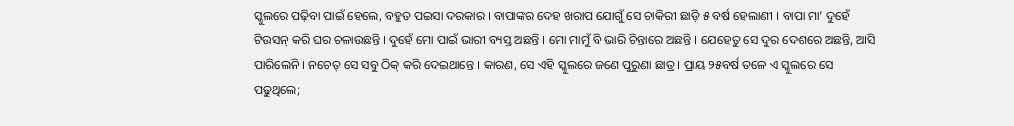ସ୍କୁଲରେ ପଢ଼ିବା ପାଇଁ ହେଲେ, ବହୁତ ପଇସା ଦରକାର । ବାପାଙ୍କର ଦେହ ଖରାପ ଯୋଗୁଁ ସେ ଚାକିରୀ ଛାଡ଼ି ୫ ବର୍ଷ ହେଲାଣୀ । ବାପା ମା’ ଦୁହେଁ ଟିଉସନ୍ କରି ଘର ଚଳାଉଛନ୍ତି । ଦୁହେଁ ମୋ ପାଇଁ ଭାରୀ ବ୍ୟସ୍ତ ଅଛନ୍ତି । ମୋ ମାମୁଁ ବି ଭାରି ଚିନ୍ତାରେ ଅଛନ୍ତି । ଯେହେତୁ ସେ ଦୁର ଦେଶରେ ଅଛନ୍ତି, ଆସି ପାରିଲେନି । ନଚେତ୍ ସେ ସବୁ ଠିକ୍ କରି ଦେଇଥାନ୍ତେ । କାରଣ, ସେ ଏହି ସ୍କୁଲରେ ଜଣେ ପୁରୁଣା ଛାତ୍ର । ପ୍ରାୟ ୨୫ବର୍ଷ ତଳେ ଏ ସ୍କୁଲରେ ସେ ପଢୁଥିଲେ;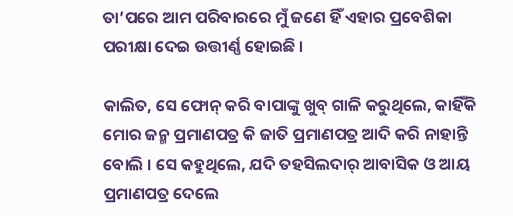ତା’ପରେ ଆମ ପରିବାରରେ ମୁଁ ଜଣେ ହିଁ ଏହାର ପ୍ରବେଶିକା ପରୀକ୍ଷା ଦେଇ ଉତ୍ତୀର୍ଣ୍ଣ ହୋଇଛି ।

କାଲିତ, ସେ ଫୋନ୍ କରି ବାପାଙ୍କୁ ଖୁବ୍ ଗାଳି କରୁଥିଲେ, କାହିଁକି ମୋର ଜନ୍ମ ପ୍ରମାଣପତ୍ର କି ଜାତି ପ୍ରମାଣପତ୍ର ଆଦି କରି ନାହାନ୍ତି ବୋଲି । ସେ କହୁଥିଲେ, ଯଦି ତହସିଲଦାର୍ ଆବାସିକ ଓ ଆୟ ପ୍ରମାଣପତ୍ର ଦେଲେ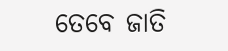ତେବେ ଜାତି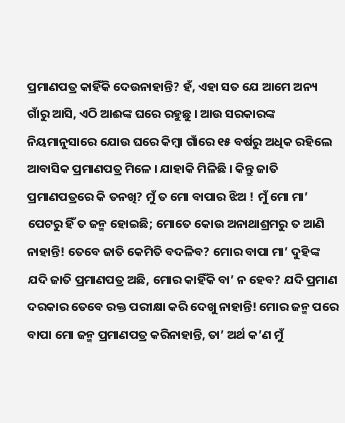ପ୍ରମାଣପତ୍ର କାହିଁକି ଦେଉନାହାନ୍ତି? ହଁ, ଏହା ସତ ଯେ ଆମେ ଅନ୍ୟ ଗାଁରୁ ଆସି, ଏଠି ଆଈଙ୍କ ଘରେ ରହୁଛୁ । ଆଉ ସରକାରଙ୍କ ନିୟମାନୁସାରେ ଯୋଉ ଘରେ କିମ୍ବା ଗାଁରେ ୧୫ ବର୍ଷରୁ ଅଧିକ ରହିଲେ ଆବାସିକ ପ୍ରମାଣପତ୍ର ମିଳେ । ଯାହାକି ମିଳିଛି । କିନ୍ତୁ ଜାତି ପ୍ରମାଣପତ୍ରରେ କି ତନଖି? ମୁଁ ତ ମୋ ବାପାର ଝିଅ ! ମୁଁ ମୋ ମା’ ପେଟରୁ ହିଁ ତ ଜନ୍ମ ହୋଇଛି; ମୋତେ କୋଉ ଅନାଥାଶ୍ରମରୁ ତ ଆଣି ନାହାନ୍ତି! ତେବେ ଜାତି କେମିତି ବଦଳିବ? ମୋର ବାପା ମା’ ଦୁହିଙ୍କ ଯଦି ଜାତି ପ୍ରମାଣପତ୍ର ଅଛି, ମୋର କାହିଁକି ବା’ ନ ହେବ? ଯଦି ପ୍ରମାଣ ଦରକାର ତେବେ ରକ୍ତ ପରୀକ୍ଷା କରି ଦେଖୁ ନାହାନ୍ତି! ମୋର ଜନ୍ମ ପରେ ବାପା ମୋ ଜନ୍ମ ପ୍ରମାଣପତ୍ର କରିନାହାନ୍ତି, ତା’ ଅର୍ଥ କ’ଣ ମୁଁ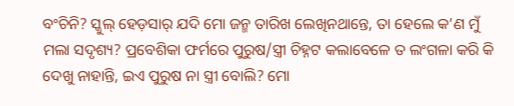ବଂଚିନି? ସ୍କୁଲ୍ ହେଡ଼ସାର୍ ଯଦି ମୋ ଜନ୍ମ ତାରିଖ ଲେଖିନଥାନ୍ତେ, ତା ହେଲେ କ’ଣ ମୁଁ ମଲା ସଦୃଶ୍ୟ? ପ୍ରବେଶିକା ଫର୍ମରେ ପୁରୁଷ/ସ୍ତ୍ରୀ ଚିହ୍ନଟ କଲାବେଳେ ତ ଲଂଗଳା କରି କି ଦେଖୁ ନାହାନ୍ତି, ଇଏ ପୁରୁଷ ନା ସ୍ତ୍ରୀ ବୋଲି? ମୋ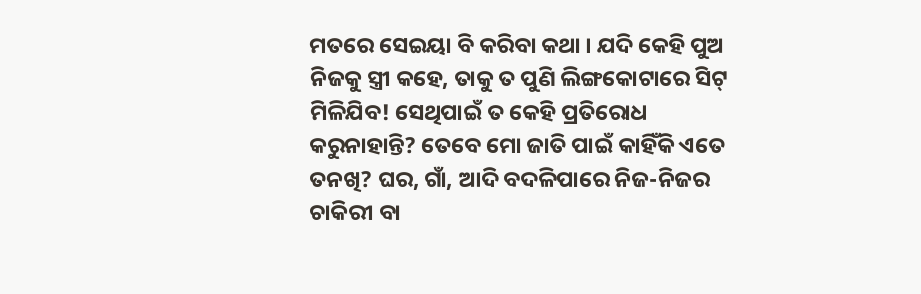ମତରେ ସେଇୟା ବି କରିବା କଥା । ଯଦି କେହି ପୁଅ ନିଜକୁ ସ୍ତ୍ରୀ କହେ, ତାକୁ ତ ପୁଣି ଲିଙ୍ଗକୋଟାରେ ସିଟ୍ ମିଳିଯିବ! ସେଥିପାଇଁ ତ କେହି ପ୍ରତିରୋଧ କରୁନାହାନ୍ତି? ତେବେ ମୋ ଜାତି ପାଇଁ କାହିଁକି ଏତେ ତନଖି? ଘର, ଗାଁ, ଆଦି ବଦଳିପାରେ ନିଜ-ନିଜର ଚାକିରୀ ବା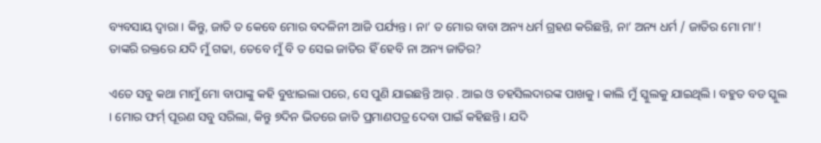ବ୍ୟବସାୟ ଦ୍ଵାରା । କିନ୍ତୁ, ଜାତି ତ କେବେ ମୋର ବଦଳିନୀ ଆଜି ପର୍ଯ୍ୟନ୍ତ । ନା’ ତ ମୋର ବାବା ଅନ୍ୟ ଧର୍ମ ଗ୍ରହଣ କରିଛନ୍ତି, ନା’ ଅନ୍ୟ ଧର୍ମ / ଜାତିର ମୋ ମା’! ତାଙ୍କରି ରକ୍ତରେ ଯଦି ମୁଁ ଗଢା, ତେବେ ମୁଁ ବି ତ ସେଇ ଜାତିର ହିଁ ହେବି ନା ଅନ୍ୟ ଜାତିର?

ଏତେ ସବୁ କଥା ମାମୁଁ ମୋ ବାପାଙ୍କୁ କହି ବୁଝାଇଲା ପରେ, ସେ ପୁଣି ଯାଇଛନ୍ତି ଆର୍ . ଆଇ ଓ ତହସିଲଦାରଙ୍କ ପାଖକୁ । କାଲି ମୁଁ ସ୍କୁଲକୁ ଯାଇଥିଲି । ବହୁତ ବଡ ସ୍କୁଲ । ମୋର ଫର୍ମ୍ ପୂରଣ ସବୁ ସରିଲା, କିନ୍ତୁ ୭ଦିନ ଭିତରେ ଜାତି ପ୍ରମାଣପତ୍ର ଦେବା ପାଇଁ କହିଛନ୍ତି । ଯଦି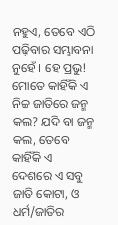ନହୁଏ, ତେବେ ଏଠି ପଢ଼ିବାର ସମ୍ଭାବନା ନୁହେଁ । ହେ ପ୍ରଭୁ! ମୋତେ କାହିଁକି ଏ ନିଚ୍ଚ ଜାତିରେ ଜନ୍ମ କଲ? ଯଦି ବା ଜନ୍ମ କଲ, ତେବେ କାହିଁକି ଏ ଦେଶରେ ଏ ସବୁ ଜାତି କୋଟା, ଓ ଧର୍ମ/ଜାତିର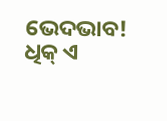ଭେଦଭାବ! ଧିକ୍ ଏ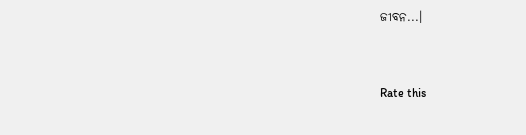ଜୀବନ...।


Rate this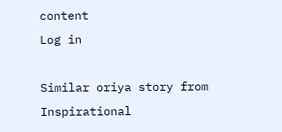content
Log in

Similar oriya story from Inspirational